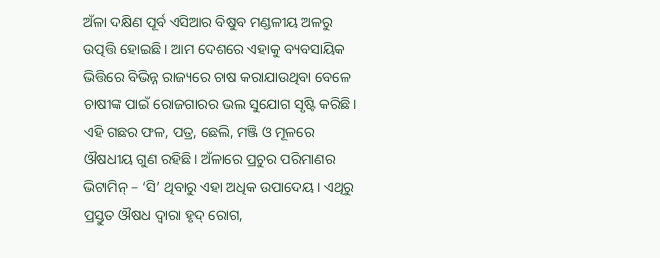ଅଁଳା ଦକ୍ଷିଣ ପୂର୍ବ ଏସିଆର ବିଷୁବ ମଣ୍ଡଳୀୟ ଅଳରୁ ଉତ୍ପତ୍ତି ହୋଇଛି। ଆମ ଦେଶରେ ଏହାକୁ ବ୍ୟବସାୟିକ ଭିତ୍ତିରେ ବିଭିନ୍ନ ରାଜ୍ୟରେ ଚାଷ କରାଯାଉଥିବା ବେଳେ ଚାଷୀଙ୍କ ପାଇଁ ରୋଜଗାରର ଭଲ ସୁଯୋଗ ସୃଷ୍ଟି କରିଛି। ଏହି ଗଛର ଫଳ, ପତ୍ର, ଛେଲି, ମଞ୍ଜି ଓ ମୂଳରେ ଔଷଧୀୟ ଗୁଣ ରହିଛି। ଅଁଳାରେ ପ୍ରଚୁର ପରିମାଣର ଭିଟାମିନ୍ – ‘ସି’ ଥିବାରୁ ଏହା ଅଧିକ ଉପାଦେୟ। ଏଥିରୁ ପ୍ରସ୍ତୁତ ଔଷଧ ଦ୍ୱାରା ହୃଦ୍ ରୋଗ,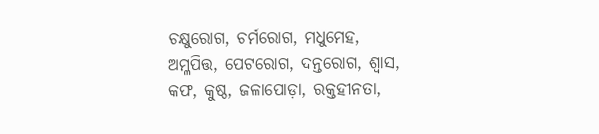ଚକ୍ଷୁରୋଗ, ଚର୍ମରୋଗ, ମଧୁମେହ, ଅମ୍ଳପିତ୍ତ, ପେଟରୋଗ, ଦନ୍ତରୋଗ, ଶ୍ୱାସ, କଫ, କୁଷ୍ଠ, ଜଳାପୋଡ଼ା, ରକ୍ତହୀନତା,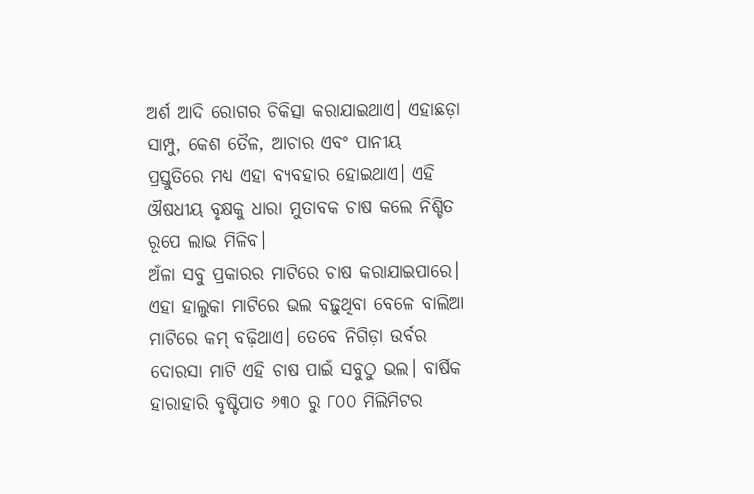ଅର୍ଶ ଆଦି ରୋଗର ଚିକିତ୍ସା କରାଯାଇଥାଏ। ଏହାଛଡ଼ା ସାମ୍ପୁ, କେଶ ତୈଳ, ଆଚାର ଏବଂ ପାନୀୟ ପ୍ରସ୍ତୁତିରେ ମଧ୍ୟ ଏହା ବ୍ୟବହାର ହୋଇଥାଏ। ଏହି ଔଷଧୀୟ ବୃକ୍ଷକୁ ଧାରା ମୁତାବକ ଚାଷ କଲେ ନିଶ୍ଚିତ ରୂପେ ଲାଭ ମିଳିବ।
ଅଁଳା ସବୁ ପ୍ରକାରର ମାଟିରେ ଚାଷ କରାଯାଇପାରେ। ଏହା ହାଲୁକା ମାଟିରେ ଭଲ ବଢ଼ୁଥିବା ବେଳେ ବାଲିଆ ମାଟିରେ କମ୍ ବଢ଼ିଥାଏ। ତେବେ ନିଗିଡ଼ା ଉର୍ବର ଦୋରସା ମାଟି ଏହି ଚାଷ ପାଇଁ ସବୁଠୁ ଭଲ। ବାର୍ଷିକ ହାରାହାରି ବୃଷ୍ଟିପାତ ୬୩୦ ରୁ ୮୦୦ ମିଲିମିଟର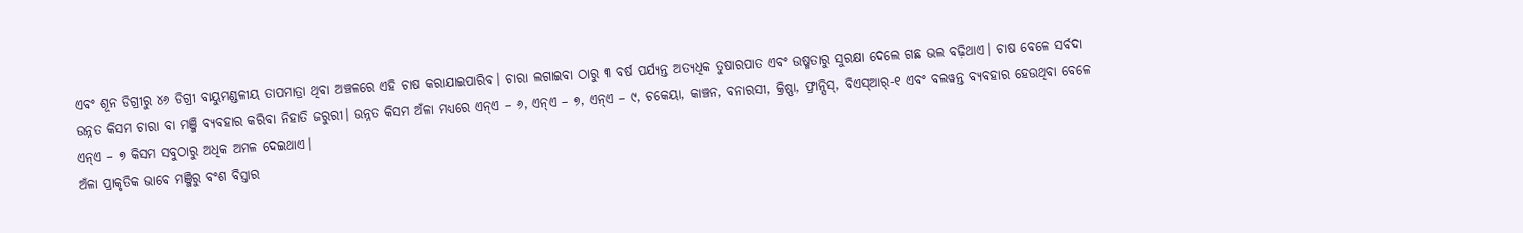ଏବଂ ଶୂନ ଡିଗ୍ରୀରୁ ୪୬ ଡିଗ୍ରୀ ବାୟୁମଣ୍ଡଳୀୟ ତାପମାତ୍ରା ଥିବା ଅଞ୍ଚଳରେ ଏହି ଚାଷ କରାଯାଇପାରିବ। ଚାରା ଲଗାଇବା ଠାରୁ ୩ ବର୍ଷ ପର୍ଯ୍ୟନ୍ତ ଅତ୍ୟଧିକ ତୁଷାରପାତ ଏବଂ ଉଷ୍ମତାରୁ ସୁରକ୍ଷା ଦେଲେ ଗଛ ଭଲ ବଢ଼ିଥାଏ। ଚାଷ ବେଳେ ସର୍ବଦା ଉନ୍ନତ କିସମ ଚାରା ବା ମଞ୍ଜି ବ୍ୟବହାର କରିବା ନିହାତି ଜରୁରୀ। ଉନ୍ନତ କିସମ ଅଁଳା ମଧ୍ୟରେ ଏନ୍ଏ – ୬, ଏନ୍ଏ – ୭, ଏନ୍ଏ – ୯, ଚକେୟା, କାଞ୍ଚନ, ବନାରସୀ, କ୍ରିଷ୍ଣା, ଫ୍ରାନ୍ସିସ୍, ବିଏସ୍ଆର୍-୧ ଏବଂ ବଲୱନ୍ତ ବ୍ୟବହାର ହେଉଥିବା ବେଳେ ଏନ୍ଏ – ୭ କିସମ ସବୁଠାରୁ ଅଧିକ ଅମଳ ଦେଇଥାଏ।
ଅଁଳା ପ୍ରାକୃତିକ ଭାବେ ମଞ୍ଜିରୁ ବଂଶ ବିସ୍ତାର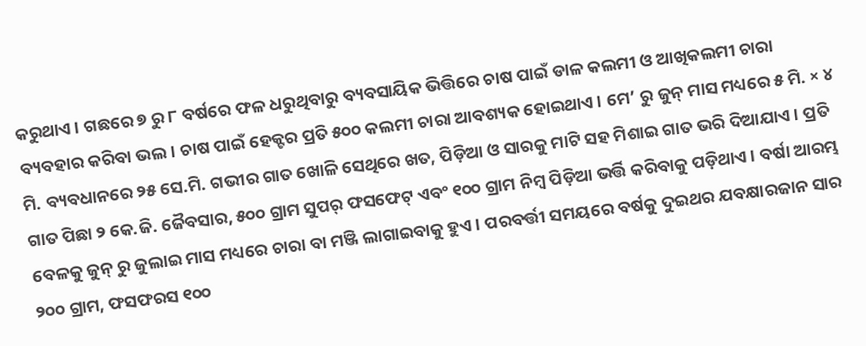କରୁଥାଏ। ଗଛରେ ୭ ରୁ ୮ ବର୍ଷରେ ଫଳ ଧରୁଥିବାରୁ ବ୍ୟବସାୟିକ ଭିତ୍ତିରେ ଚାଷ ପାଇଁ ଡାଳ କଲମୀ ଓ ଆଖିକଲମୀ ଚାରା ବ୍ୟବହାର କରିବା ଭଲ। ଚାଷ ପାଇଁ ହେକ୍ଟର ପ୍ରତି ୫୦୦ କଲମୀ ଚାରା ଆବଶ୍ୟକ ହୋଇଥାଏ। ମେ’ ରୁ ଜୁନ୍ ମାସ ମଧ୍ୟରେ ୫ ମି. × ୪ ମି. ବ୍ୟବଧାନରେ ୨୫ ସେ.ମି. ଗଭୀର ଗାତ ଖୋଳି ସେଥିରେ ଖତ, ପିଡ଼ିଆ ଓ ସାରକୁ ମାଟି ସହ ମିଶାଇ ଗାତ ଭରି ଦିଆଯାଏ। ପ୍ରତି ଗାତ ପିଛା ୨ କେ.ଜି. ଜୈବସାର, ୫୦୦ ଗ୍ରାମ ସୁପର୍ ଫସଫେଟ୍ ଏବଂ ୧୦୦ ଗ୍ରାମ ନିମ୍ବ ପିଡ଼ିଆ ଭର୍ତ୍ତି କରିବାକୁ ପଡ଼ିଥାଏ। ବର୍ଷା ଆରମ୍ଭ ବେଳକୁ ଜୁନ୍ ରୁ ଜୁଲାଇ ମାସ ମଧ୍ୟରେ ଚାରା ବା ମଞ୍ଜି ଲାଗାଇବାକୁ ହୁଏ। ପରବର୍ତ୍ତୀ ସମୟରେ ବର୍ଷକୁ ଦୁଇଥର ଯବକ୍ଷାରଜାନ ସାର ୨୦୦ ଗ୍ରାମ, ଫସଫରସ ୧୦୦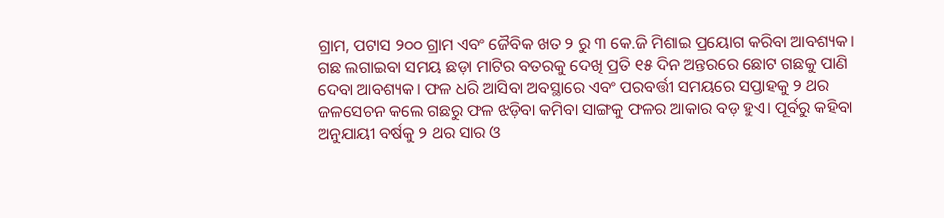ଗ୍ରାମ, ପଟାସ ୨୦୦ ଗ୍ରାମ ଏବଂ ଜୈବିକ ଖତ ୨ ରୁ ୩ କେ.ଜି ମିଶାଇ ପ୍ରୟୋଗ କରିବା ଆବଶ୍ୟକ।
ଗଛ ଲଗାଇବା ସମୟ ଛଡ଼ା ମାଟିର ବତରକୁ ଦେଖି ପ୍ରତି ୧୫ ଦିନ ଅନ୍ତରରେ ଛୋଟ ଗଛକୁ ପାଣି ଦେବା ଆବଶ୍ୟକ। ଫଳ ଧରି ଆସିବା ଅବସ୍ଥାରେ ଏବଂ ପରବର୍ତ୍ତୀ ସମୟରେ ସପ୍ତାହକୁ ୨ ଥର ଜଳସେଚନ କଲେ ଗଛରୁ ଫଳ ଝଡ଼ିବା କମିବା ସାଙ୍ଗକୁ ଫଳର ଆକାର ବଡ଼ ହୁଏ। ପୂର୍ବରୁ କହିବା ଅନୁଯାୟୀ ବର୍ଷକୁ ୨ ଥର ସାର ଓ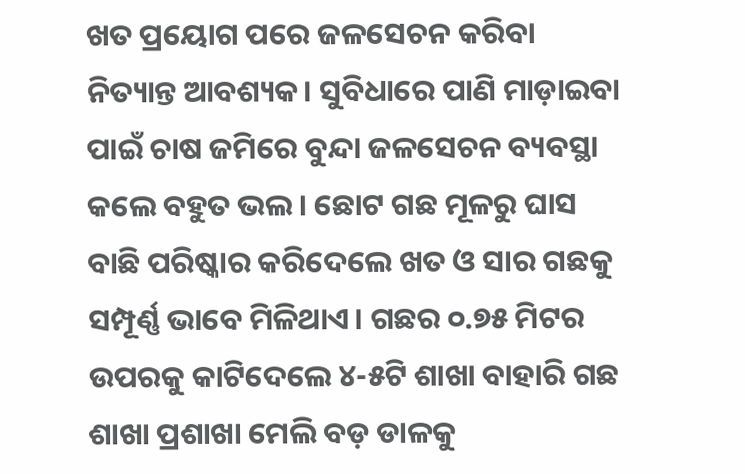ଖତ ପ୍ରୟୋଗ ପରେ ଜଳସେଚନ କରିବା ନିତ୍ୟାନ୍ତ ଆବଶ୍ୟକ। ସୁବିଧାରେ ପାଣି ମାଡ଼ାଇବା ପାଇଁ ଚାଷ ଜମିରେ ବୁନ୍ଦା ଜଳସେଚନ ବ୍ୟବସ୍ଥା କଲେ ବହୁତ ଭଲ। ଛୋଟ ଗଛ ମୂଳରୁ ଘାସ ବାଛି ପରିଷ୍କାର କରିଦେଲେ ଖତ ଓ ସାର ଗଛକୁ ସମ୍ପୂର୍ଣ୍ଣ ଭାବେ ମିଳିଥାଏ। ଗଛର ୦.୭୫ ମିଟର ଉପରକୁ କାଟିଦେଲେ ୪-୫ଟି ଶାଖା ବାହାରି ଗଛ ଶାଖା ପ୍ରଶାଖା ମେଲି ବଡ଼ ଡାଳକୁ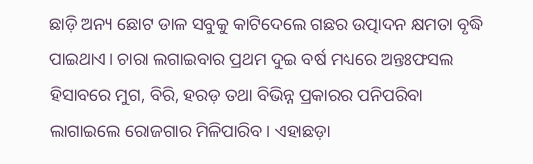ଛାଡ଼ି ଅନ୍ୟ ଛୋଟ ଡାଳ ସବୁକୁ କାଟିଦେଲେ ଗଛର ଉତ୍ପାଦନ କ୍ଷମତା ବୃଦ୍ଧି ପାଇଥାଏ। ଚାରା ଲଗାଇବାର ପ୍ରଥମ ଦୁଇ ବର୍ଷ ମଧ୍ୟରେ ଅନ୍ତଃଫସଲ ହିସାବରେ ମୁଗ, ବିରି, ହରଡ଼ ତଥା ବିଭିନ୍ନ ପ୍ରକାରର ପନିପରିବା ଲାଗାଇଲେ ରୋଜଗାର ମିଳିପାରିବ। ଏହାଛଡ଼ା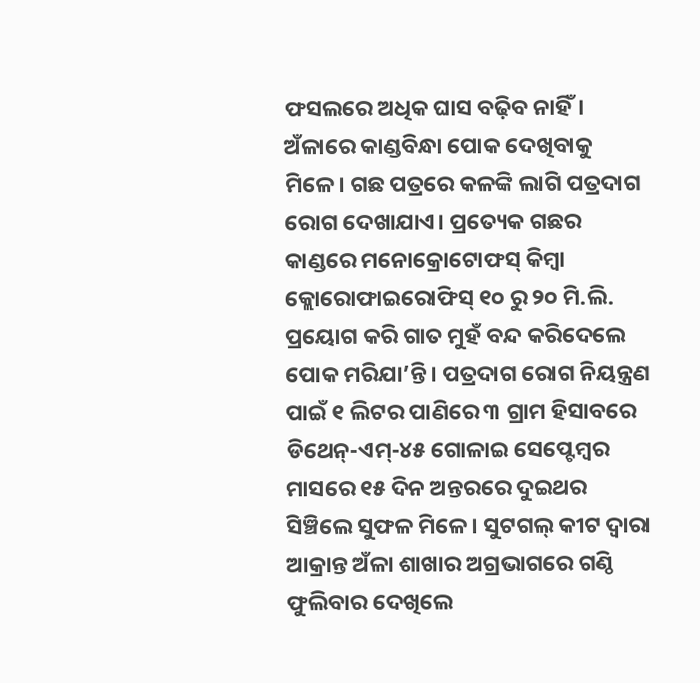ଫସଲରେ ଅଧିକ ଘାସ ବଢ଼ିବ ନାହିଁ।
ଅଁଳାରେ କାଣ୍ଡବିନ୍ଧା ପୋକ ଦେଖିବାକୁ ମିଳେ। ଗଛ ପତ୍ରରେ କଳଙ୍କି ଲାଗି ପତ୍ରଦାଗ ରୋଗ ଦେଖାଯାଏ। ପ୍ରତ୍ୟେକ ଗଛର କାଣ୍ଡରେ ମନୋକ୍ରୋଟୋଫସ୍ କିମ୍ବା କ୍ଲୋରୋଫାଇରୋଫିସ୍ ୧୦ ରୁ ୨୦ ମି.ଲି. ପ୍ରୟୋଗ କରି ଗାତ ମୁହଁ ବନ୍ଦ କରିଦେଲେ ପୋକ ମରିଯା’ନ୍ତି। ପତ୍ରଦାଗ ରୋଗ ନିୟନ୍ତ୍ରଣ ପାଇଁ ୧ ଲିଟର ପାଣିରେ ୩ ଗ୍ରାମ ହିସାବରେ ଡିଥେନ୍-ଏମ୍-୪୫ ଗୋଳାଇ ସେପ୍ଟେମ୍ବର ମାସରେ ୧୫ ଦିନ ଅନ୍ତରରେ ଦୁଇଥର ସିଞ୍ଚିଲେ ସୁଫଳ ମିଳେ। ସୁଟଗଲ୍ କୀଟ ଦ୍ୱାରା ଆକ୍ରାନ୍ତ ଅଁଳା ଶାଖାର ଅଗ୍ରଭାଗରେ ଗଣ୍ଠି ଫୁଲିବାର ଦେଖିଲେ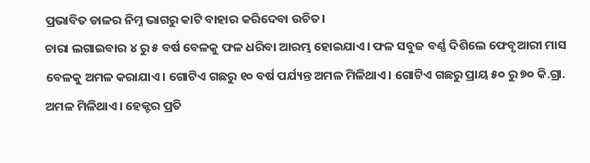ପ୍ରଭାବିତ ଡାଳର ନିମ୍ନ ଭାଗରୁ କାଟି ବାହାର କରିଦେବା ଉଚିତ।
ଚାରା ଲଗାଇବାର ୪ ରୁ ୫ ବର୍ଷ ବେଳକୁ ଫଳ ଧରିବା ଆରମ୍ଭ ହୋଇଯାଏ। ଫଳ ସବୁଜ ବର୍ଣ୍ଣ ଦିଶିଲେ ଫେବୃଆରୀ ମାସ ବେଳକୁ ଅମଳ କରାଯାଏ। ଗୋଟିଏ ଗଛରୁ ୧୦ ବର୍ଷ ପର୍ଯ୍ୟନ୍ତ ଅମଳ ମିଳିଥାଏ। ଗୋଟିଏ ଗଛରୁ ପ୍ରାୟ ୫୦ ରୁ ୭୦ କି.ଗ୍ରା. ଅମଳ ମିଳିଥାଏ। ହେକ୍ଟର ପ୍ରତି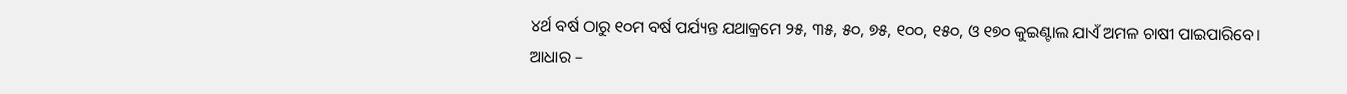୪ର୍ଥ ବର୍ଷ ଠାରୁ ୧୦ମ ବର୍ଷ ପର୍ଯ୍ୟନ୍ତ ଯଥାକ୍ରମେ ୨୫, ୩୫, ୫୦, ୭୫, ୧୦୦, ୧୫୦, ଓ ୧୭୦ କୁଇଣ୍ଟାଲ ଯାଏଁ ଅମଳ ଚାଷୀ ପାଇପାରିବେ।
ଆଧାର –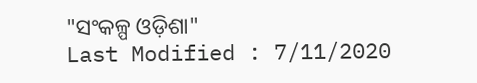"ସଂକଳ୍ପ ଓଡ଼ିଶା"
Last Modified : 7/11/2020